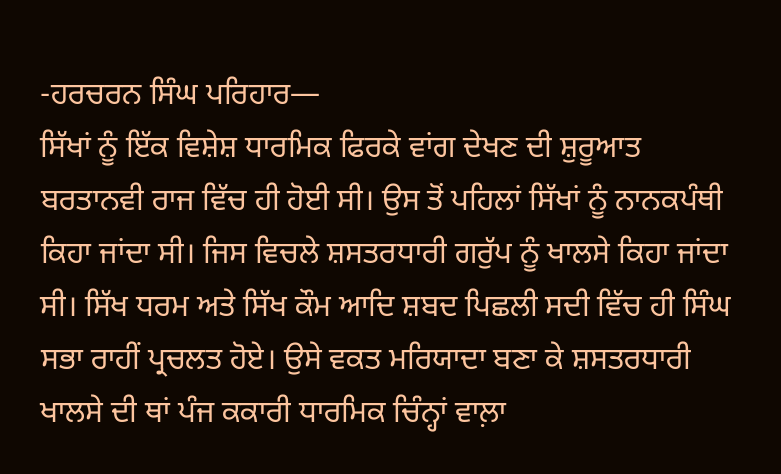-ਹਰਚਰਨ ਸਿੰਘ ਪਰਿਹਾਰ—
ਸਿੱਖਾਂ ਨੂੰ ਇੱਕ ਵਿਸ਼ੇਸ਼ ਧਾਰਮਿਕ ਫਿਰਕੇ ਵਾਂਗ ਦੇਖਣ ਦੀ ਸ਼ੁਰੂਆਤ ਬਰਤਾਨਵੀ ਰਾਜ ਵਿੱਚ ਹੀ ਹੋਈ ਸੀ। ਉਸ ਤੋਂ ਪਹਿਲਾਂ ਸਿੱਖਾਂ ਨੂੰ ਨਾਨਕਪੰਥੀ ਕਿਹਾ ਜਾਂਦਾ ਸੀ। ਜਿਸ ਵਿਚਲੇ ਸ਼ਸਤਰਧਾਰੀ ਗਰੁੱਪ ਨੂੰ ਖਾਲਸੇ ਕਿਹਾ ਜਾਂਦਾ ਸੀ। ਸਿੱਖ ਧਰਮ ਅਤੇ ਸਿੱਖ ਕੌਮ ਆਦਿ ਸ਼ਬਦ ਪਿਛਲੀ ਸਦੀ ਵਿੱਚ ਹੀ ਸਿੰਘ ਸਭਾ ਰਾਹੀਂ ਪ੍ਰਚਲਤ ਹੋਏ। ਉਸੇ ਵਕਤ ਮਰਿਯਾਦਾ ਬਣਾ ਕੇ ਸ਼ਸਤਰਧਾਰੀ ਖਾਲਸੇ ਦੀ ਥਾਂ ਪੰਜ ਕਕਾਰੀ ਧਾਰਮਿਕ ਚਿੰਨ੍ਹਾਂ ਵਾਲ਼ਾ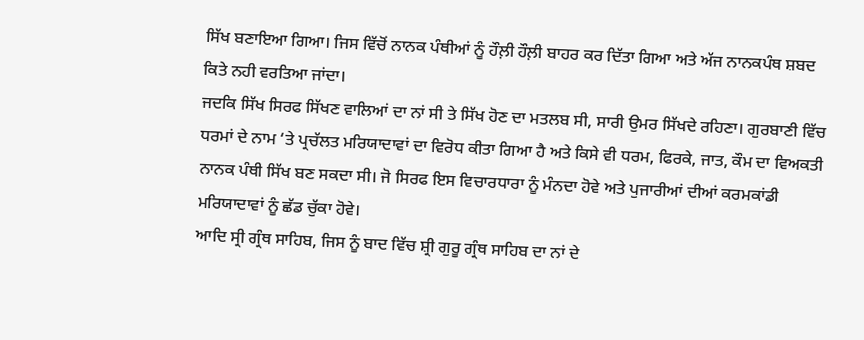ਸਿੱਖ ਬਣਾਇਆ ਗਿਆ। ਜਿਸ ਵਿੱਚੋਂ ਨਾਨਕ ਪੰਥੀਆਂ ਨੂੰ ਹੌਲ਼ੀ ਹੌਲ਼ੀ ਬਾਹਰ ਕਰ ਦਿੱਤਾ ਗਿਆ ਅਤੇ ਅੱਜ ਨਾਨਕਪੰਥ ਸ਼ਬਦ ਕਿਤੇ ਨਹੀ ਵਰਤਿਆ ਜਾਂਦਾ।
ਜਦਕਿ ਸਿੱਖ ਸਿਰਫ ਸਿੱਖਣ ਵਾਲਿਆਂ ਦਾ ਨਾਂ ਸੀ ਤੇ ਸਿੱਖ ਹੋਣ ਦਾ ਮਤਲਬ ਸੀ, ਸਾਰੀ ਉਮਰ ਸਿੱਖਦੇ ਰਹਿਣਾ। ਗੁਰਬਾਣੀ ਵਿੱਚ ਧਰਮਾਂ ਦੇ ਨਾਮ ‘ਤੇ ਪ੍ਰਚੱਲਤ ਮਰਿਯਾਦਾਵਾਂ ਦਾ ਵਿਰੋਧ ਕੀਤਾ ਗਿਆ ਹੈ ਅਤੇ ਕਿਸੇ ਵੀ ਧਰਮ, ਫਿਰਕੇ, ਜਾਤ, ਕੌਮ ਦਾ ਵਿਅਕਤੀ ਨਾਨਕ ਪੰਥੀ ਸਿੱਖ ਬਣ ਸਕਦਾ ਸੀ। ਜੋ ਸਿਰਫ ਇਸ ਵਿਚਾਰਧਾਰਾ ਨੂੰ ਮੰਨਦਾ ਹੋਵੇ ਅਤੇ ਪੁਜਾਰੀਆਂ ਦੀਆਂ ਕਰਮਕਾਂਡੀ ਮਰਿਯਾਦਾਵਾਂ ਨੂੰ ਛੱਡ ਚੁੱਕਾ ਹੋਵੇ।
ਆਦਿ ਸ੍ਰੀ ਗ੍ਰੰਥ ਸਾਹਿਬ, ਜਿਸ ਨੂੰ ਬਾਦ ਵਿੱਚ ਸ਼੍ਰੀ ਗੁਰੂ ਗ੍ਰੰਥ ਸਾਹਿਬ ਦਾ ਨਾਂ ਦੇ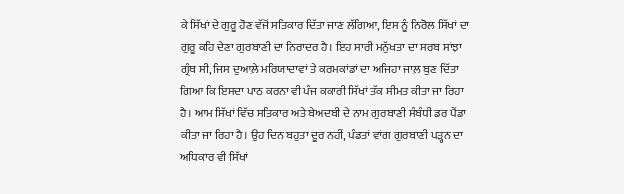ਕੇ ਸਿੱਖਾਂ ਦੇ ਗੁਰੂ ਹੋਣ ਵੱਜੋਂ ਸਤਿਕਾਰ ਦਿੱਤਾ ਜਾਣ ਲੱਗਿਆ, ਇਸ ਨੂੰ ਨਿਰੋਲ ਸਿੱਖਾਂ ਦਾ ਗੁਰੂ ਕਹਿ ਦੇਣਾ ਗੁਰਬਾਣੀ ਦਾ ਨਿਰਾਦਰ ਹੈ। ਇਹ ਸਾਰੀ ਮਨੁੱਖਤਾ ਦਾ ਸਰਬ ਸਾਂਝਾ ਗ੍ਰੰਥ ਸੀ, ਜਿਸ ਦੁਆਲ਼ੇ ਮਰਿਯਾਦਾਵਾਂ ਤੇ ਕਰਮਕਾਂਡਾਂ ਦਾ ਅਜਿਹਾ ਜਾਲ਼ ਬੁਣ ਦਿੱਤਾ ਗਿਆ ਕਿ ਇਸਦਾ ਪਾਠ ਕਰਨਾ ਵੀ ਪੰਜ ਕਕਾਰੀ ਸਿੱਖਾਂ ਤੱਕ ਸੀਮਤ ਕੀਤਾ ਜਾ ਰਿਹਾ ਹੈ। ਆਮ ਸਿੱਖਾਂ ਵਿੱਚ ਸਤਿਕਾਰ ਅਤੇ ਬੇਅਦਬੀ ਦੇ ਨਾਮ ਗੁਰਬਾਣੀ ਸੰਬੰਧੀ ਡਰ ਪੈਂਡਾ ਕੀਤਾ ਜਾ ਰਿਹਾ ਹੈ। ਉਹ ਦਿਨ ਬਹੁਤਾ ਦੂਰ ਨਹੀਂ, ਪੰਡਤਾਂ ਵਾਂਗ ਗੁਰਬਾਣੀ ਪੜ੍ਹਨ ਦਾ ਅਧਿਕਾਰ ਵੀ ਸਿੱਖਾਂ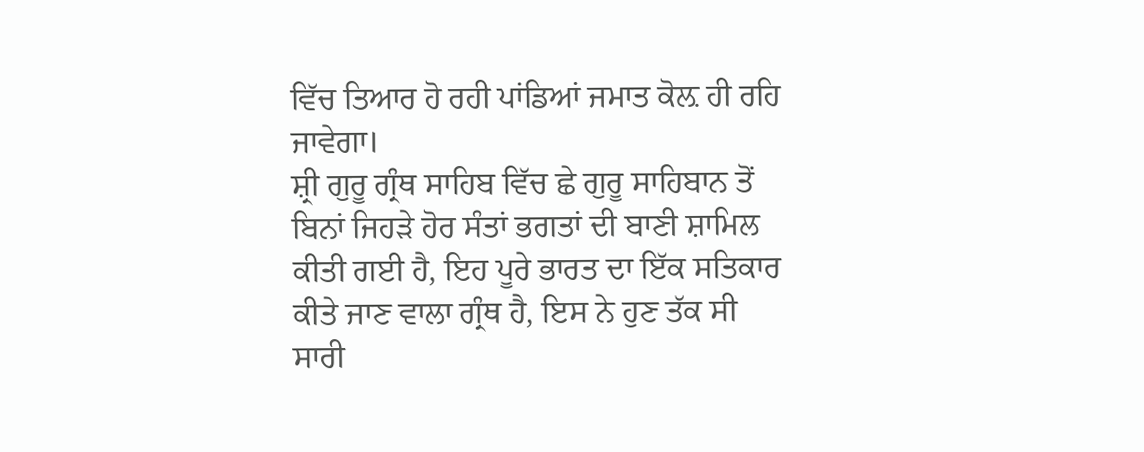ਵਿੱਚ ਤਿਆਰ ਹੋ ਰਹੀ ਪਾਂਡਿਆਂ ਜਮਾਤ ਕੋਲ਼ ਹੀ ਰਹਿ ਜਾਵੇਗਾ।
ਸ਼੍ਰੀ ਗੁਰੂ ਗ੍ਰੰਥ ਸਾਹਿਬ ਵਿੱਚ ਛੇ ਗੁਰੂ ਸਾਹਿਬਾਨ ਤੋਂ ਬਿਨਾਂ ਜਿਹੜੇ ਹੋਰ ਸੰਤਾਂ ਭਗਤਾਂ ਦੀ ਬਾਣੀ ਸ਼ਾਮਿਲ ਕੀਤੀ ਗਈ ਹੈ, ਇਹ ਪੂਰੇ ਭਾਰਤ ਦਾ ਇੱਕ ਸਤਿਕਾਰ ਕੀਤੇ ਜਾਣ ਵਾਲਾ ਗ੍ਰੰਥ ਹੈ, ਇਸ ਨੇ ਹੁਣ ਤੱਕ ਸੀ ਸਾਰੀ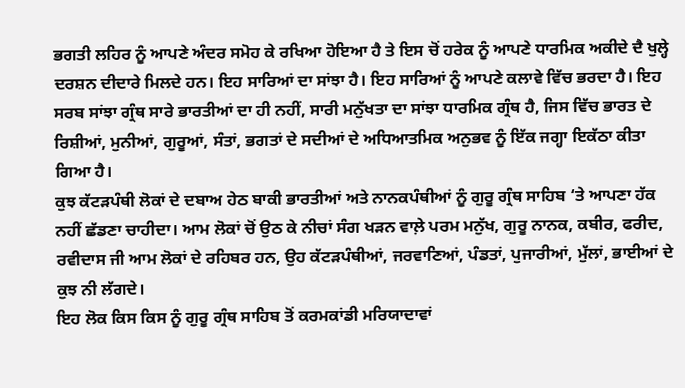ਭਗਤੀ ਲਹਿਰ ਨੂੰ ਆਪਣੇ ਅੰਦਰ ਸਮੋਹ ਕੇ ਰਖਿਆ ਹੋਇਆ ਹੈ ਤੇ ਇਸ ਚੋਂ ਹਰੇਕ ਨੂੰ ਆਪਣੇ ਧਾਰਮਿਕ ਅਕੀਦੇ ਦੈ ਖੁਲ੍ਹੇ ਦਰਸ਼ਨ ਦੀਦਾਰੇ ਮਿਲਦੇ ਹਨ। ਇਹ ਸਾਰਿਆਂ ਦਾ ਸਾਂਝਾ ਹੈ। ਇਹ ਸਾਰਿਆਂ ਨੂੰ ਆਪਣੇ ਕਲਾਵੇ ਵਿੱਚ ਭਰਦਾ ਹੈ। ਇਹ ਸਰਬ ਸਾਂਝਾ ਗ੍ਰੰਥ ਸਾਰੇ ਭਾਰਤੀਆਂ ਦਾ ਹੀ ਨਹੀਂ, ਸਾਰੀ ਮਨੁੱਖਤਾ ਦਾ ਸਾਂਝਾ ਧਾਰਮਿਕ ਗ੍ਰੰਥ ਹੈ, ਜਿਸ ਵਿੱਚ ਭਾਰਤ ਦੇ ਰਿਸ਼ੀਆਂ, ਮੁਨੀਆਂ, ਗੁਰੂਆਂ, ਸੰਤਾਂ, ਭਗਤਾਂ ਦੇ ਸਦੀਆਂ ਦੇ ਅਧਿਆਤਮਿਕ ਅਨੁਭਵ ਨੂੰ ਇੱਕ ਜਗ੍ਹਾ ਇਕੱਠਾ ਕੀਤਾ ਗਿਆ ਹੈ।
ਕੁਝ ਕੱਟੜਪੰਥੀ ਲੋਕਾਂ ਦੇ ਦਬਾਅ ਹੇਠ ਬਾਕੀ ਭਾਰਤੀਆਂ ਅਤੇ ਨਾਨਕਪੰਥੀਆਂ ਨੂੰ ਗੁਰੂ ਗ੍ਰੰਥ ਸਾਹਿਬ ‘ਤੇ ਆਪਣਾ ਹੱਕ ਨਹੀਂ ਛੱਡਣਾ ਚਾਹੀਦਾ। ਆਮ ਲੋਕਾਂ ਚੋਂ ਉਠ ਕੇ ਨੀਚਾਂ ਸੰਗ ਖੜਨ ਵਾਲ਼ੇ ਪਰਮ ਮਨੁੱਖ, ਗੁਰੂ ਨਾਨਕ, ਕਬੀਰ, ਫਰੀਦ, ਰਵੀਦਾਸ ਜੀ ਆਮ ਲੋਕਾਂ ਦੇ ਰਹਿਬਰ ਹਨ, ਉਹ ਕੱਟੜਪੰਥੀਆਂ, ਜਰਵਾਣਿਆਂ, ਪੰਡਤਾਂ, ਪੁਜਾਰੀਆਂ, ਮੁੱਲਾਂ, ਭਾਈਆਂ ਦੇ ਕੁਝ ਨੀ ਲੱਗਦੇ।
ਇਹ ਲੋਕ ਕਿਸ ਕਿਸ ਨੂੰ ਗੁਰੂ ਗ੍ਰੰਥ ਸਾਹਿਬ ਤੋਂ ਕਰਮਕਾਂਡੀ ਮਰਿਯਾਦਾਵਾਂ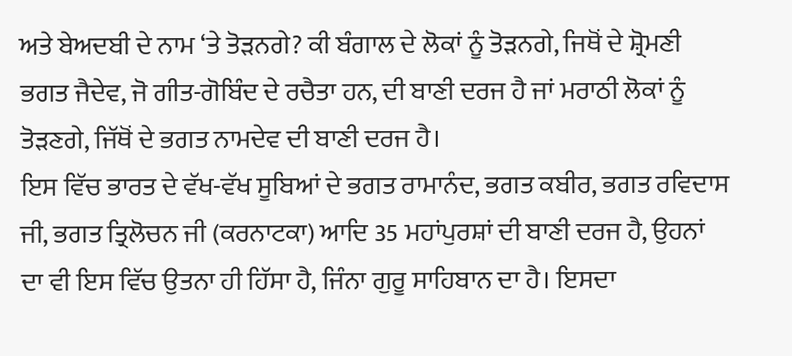ਅਤੇ ਬੇਅਦਬੀ ਦੇ ਨਾਮ ‘ਤੇ ਤੋੜਨਗੇ? ਕੀ ਬੰਗਾਲ ਦੇ ਲੋਕਾਂ ਨੂੰ ਤੋੜਨਗੇ, ਜਿਥੋਂ ਦੇ ਸ਼੍ਰੋਮਣੀ ਭਗਤ ਜੈਦੇਵ, ਜੋ ਗੀਤ-ਗੋਬਿੰਦ ਦੇ ਰਚੈਤਾ ਹਨ, ਦੀ ਬਾਣੀ ਦਰਜ ਹੈ ਜਾਂ ਮਰਾਠੀ ਲੋਕਾਂ ਨੂੰ ਤੋੜਣਗੇ, ਜਿੱਥੋਂ ਦੇ ਭਗਤ ਨਾਮਦੇਵ ਦੀ ਬਾਣੀ ਦਰਜ ਹੈ।
ਇਸ ਵਿੱਚ ਭਾਰਤ ਦੇ ਵੱਖ-ਵੱਖ ਸੂਬਿਆਂ ਦੇ ਭਗਤ ਰਾਮਾਨੰਦ, ਭਗਤ ਕਬੀਰ, ਭਗਤ ਰਵਿਦਾਸ ਜੀ, ਭਗਤ ਤ੍ਰਿਲੋਚਨ ਜੀ (ਕਰਨਾਟਕਾ) ਆਦਿ 35 ਮਹਾਂਪੁਰਸ਼ਾਂ ਦੀ ਬਾਣੀ ਦਰਜ ਹੈ, ਉਹਨਾਂ ਦਾ ਵੀ ਇਸ ਵਿੱਚ ਉਤਨਾ ਹੀ ਹਿੱਸਾ ਹੈ, ਜਿੰਨਾ ਗੁਰੂ ਸਾਹਿਬਾਨ ਦਾ ਹੈ। ਇਸਦਾ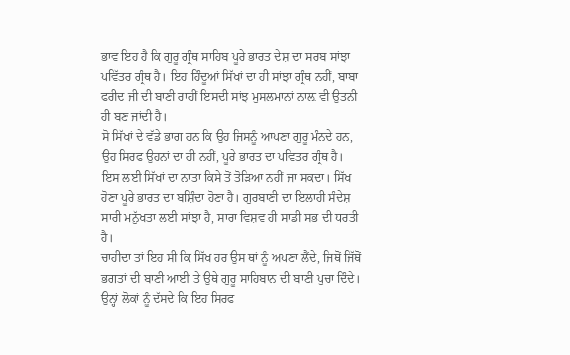ਭਾਵ ਇਹ ਹੈ ਕਿ ਗੁਰੂ ਗ੍ਰੰਥ ਸਾਹਿਬ ਪੂਰੇ ਭਾਰਤ ਦੇਸ਼ ਦਾ ਸਰਬ ਸਾਂਝਾ ਪਵਿੱਤਰ ਗ੍ਰੰਥ ਹੈ। ਇਹ ਹਿੰਦੂਆਂ ਸਿੱਖਾਂ ਦਾ ਹੀ ਸਾਂਝਾ ਗ੍ਰੰਥ ਨਹੀਂ, ਬਾਬਾ ਫਰੀਦ ਜੀ ਦੀ ਬਾਣੀ ਰਾਹੀਂ ਇਸਦੀ ਸਾਂਝ ਮੁਸਲਮਾਨਾਂ ਨਾਲ਼ ਵੀ ਉਤਨੀ ਹੀ ਬਣ ਜਾਂਦੀ ਹੈ।
ਸੋ ਸਿੱਖਾਂ ਦੇ ਵੱਡੇ ਭਾਗ ਹਨ ਕਿ ਉਹ ਜਿਸਨੂੰ ਆਪਣਾ ਗੁਰੂ ਮੰਨਦੇ ਹਨ, ਉਹ ਸਿਰਫ ਉਹਨਾਂ ਦਾ ਹੀ ਨਹੀਂ, ਪੂਰੇ ਭਾਰਤ ਦਾ ਪਵਿਤਰ ਗ੍ਰੰਥ ਹੈ। ਇਸ ਲਈ ਸਿੱਖਾਂ ਦਾ ਨਾਤਾ ਕਿਸੇ ਤੋਂ ਤੋੜਿਆ ਨਹੀਂ ਜਾ ਸਕਦਾ। ਸਿੱਖ ਹੋਣਾ ਪੂਰੇ ਭਾਰਤ ਦਾ ਬਸ਼ਿੰਦਾ ਹੋਣਾ ਹੈ। ਗੁਰਬਾਣੀ ਦਾ ਇਲਾਹੀ ਸੰਦੇਸ਼ ਸਾਰੀ ਮਨੁੱਖਤਾ ਲਈ ਸਾਂਝਾ ਹੈ, ਸਾਰਾ ਵਿਸ਼ਵ ਹੀ ਸਾਡੀ ਸਭ ਦੀ ਧਰਤੀ ਹੈ।
ਚਾਹੀਦਾ ਤਾਂ ਇਹ ਸੀ ਕਿ ਸਿੱਖ ਹਰ ਉਸ ਥਾਂ ਨੂੰ ਅਪਣਾ ਲੈਂਦੇ, ਜਿਥੋਂ ਜਿੱਥੋਂ ਭਗਤਾਂ ਦੀ ਬਾਣੀ ਆਈ ਤੇ ਉਥੇ ਗੁਰੂ ਸਾਹਿਬਾਨ ਦੀ ਬਾਣੀ ਪੁਚਾ ਦਿੰਦੇ। ਉਨ੍ਹਾਂ ਲੋਕਾਂ ਨੂੰ ਦੱਸਦੇ ਕਿ ਇਹ ਸਿਰਫ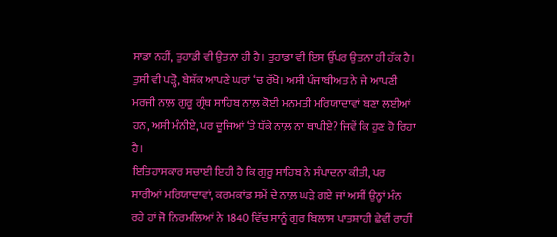ਸਾਡਾ ਨਹੀਂ, ਤੁਹਾਡੀ ਵੀ ਉਤਨਾ ਹੀ ਹੈ। ਤੁਹਾਡਾ ਵੀ ਇਸ ਉੱਪਰ ਉਤਨਾ ਹੀ ਹੱਕ ਹੈ। ਤੁਸੀ ਵੀ ਪੜ੍ਹੋ, ਬੇਸ਼ੱਕ ਆਪਣੇ ਘਰਾਂ ‘ਚ ਰੱਖੋ। ਅਸੀ ਪੰਜਾਬੀਅਤ ਨੇ ਜੇ ਆਪਣੀ ਮਰਜੀ ਨਾਲ਼ ਗੁਰੂ ਗ੍ਰੰਥ ਸਾਹਿਬ ਨਾਲ਼ ਕੋਈ ਮਨਮਤੀ ਮਰਿਯਾਦਾਵਾਂ ਬਣਾ ਲਈਆਂ ਹਨ, ਅਸੀ ਮੰਨੀਏ, ਪਰ ਦੂਜਿਆਂ ‘ਤੇ ਧੱਕੇ ਨਾਲ਼ ਨਾ ਥਾਪੀਏ? ਜਿਵੇਂ ਕਿ ਹੁਣ ਹੋ ਰਿਹਾ ਹੈ।
ਇਤਿਹਾਸਕਾਰ ਸਚਾਈ ਇਹੀ ਹੈ ਕਿ ਗੁਰੂ ਸਾਹਿਬ ਨੇ ਸੰਪਾਦਨਾ ਕੀਤੀ, ਪਰ ਸਾਰੀਆਂ ਮਰਿਯਾਦਾਵਾਂ, ਕਰਮਕਾਂਡ ਸਮੇਂ ਦੇ ਨਾਲ਼ ਘੜੇ ਗਏ ਜਾਂ ਅਸੀਂ ਉਨ੍ਹਾਂ ਮੰਨ ਰਹੇ ਹਾਂ ਜੋ ਨਿਰਮਲਿਆਂ ਨੇ 1840 ਵਿੱਚ ਸਾਨੂੰ ਗੁਰ ਬਿਲਾਸ ਪਾਤਸ਼ਾਹੀ ਛੇਵੀਂ ਰਾਹੀਂ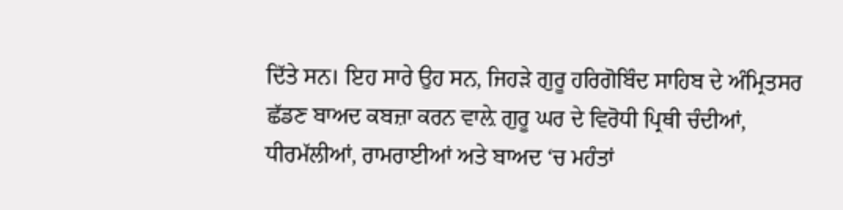ਦਿੱਤੇ ਸਨ। ਇਹ ਸਾਰੇ ਉਹ ਸਨ, ਜਿਹੜੇ ਗੁਰੂ ਹਰਿਗੋਬਿੰਦ ਸਾਹਿਬ ਦੇ ਅੰਮ੍ਰਿਤਸਰ ਛੱਡਣ ਬਾਅਦ ਕਬਜ਼ਾ ਕਰਨ ਵਾਲ਼ੇ ਗੁਰੂ ਘਰ ਦੇ ਵਿਰੋਧੀ ਪ੍ਰਿਥੀ ਚੰਦੀਆਂ, ਧੀਰਮੱਲੀਆਂ, ਰਾਮਰਾਈਆਂ ਅਤੇ ਬਾਅਦ ‘ਚ ਮਹੰਤਾਂ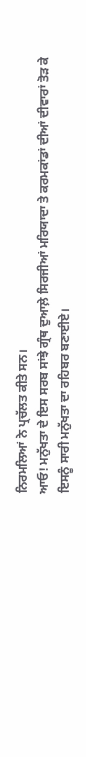ਨਿਰਮਲਿਆਂ ਨੇ ਪ੍ਰਚੱਲਤ ਕੀਤੇ ਸਨ।
ਆਓ! ਮਨੁੱਖਤਾ ਦੇ ਇਸ ਸਰਬ ਸਾਂਝੇ ਗ੍ਰੰਥ ਦੁਆਲ਼ੇ ਸਿਰਜੀਆਂ ਮਰਿਯਾਦਾ ਤੇ ਕਰਮਕਾਂਡਾਂ ਦੀਆਂ ਦੀਵਾਰਾਂ ਤੋੜ ਕੇ ਇਸਨੂੰ ਸਾਰੀ ਮਨੁੱਖਤਾ ਦਾ ਰਹਿਬਰ ਬਣਾਈਏ।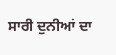ਸਾਰੀ ਦੁਨੀਆਂ ਦਾ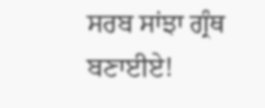ਸਰਬ ਸਾਂਝਾ ਗ੍ਰੰਥ ਬਣਾਈਏ!